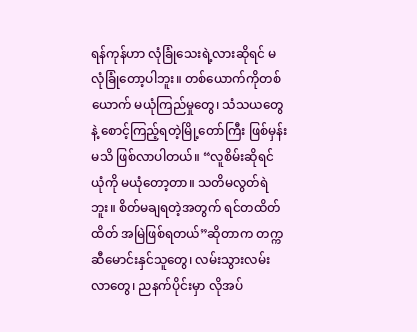ရန်ကုန်ဟာ လုံခြုံသေးရဲ့လားဆိုရင် မလုံခြုံတော့ပါဘူး။ တစ်ယောက်ကိုတစ်ယောက် မယုံကြည်မှုတွေ၊ သံသယတွေနဲ့ စောင့်ကြည့်ရတဲ့မြို့တော်ကြီး ဖြစ်မှန်းမသိ ဖြစ်လာပါတယ်။ “လူစိမ်းဆိုရင် ယုံကို မယုံတော့တာ။ သတိမလွတ်ရဲဘူး။ စိတ်မချရတဲ့အတွက် ရင်တထိတ်ထိတ် အမြဲဖြစ်ရတယ်”ဆိုတာက တက္ကဆီမောင်းနှင်သူတွေ၊ လမ်းသွားလမ်းလာတွေ၊ ညနက်ပိုင်းမှာ လိုအပ်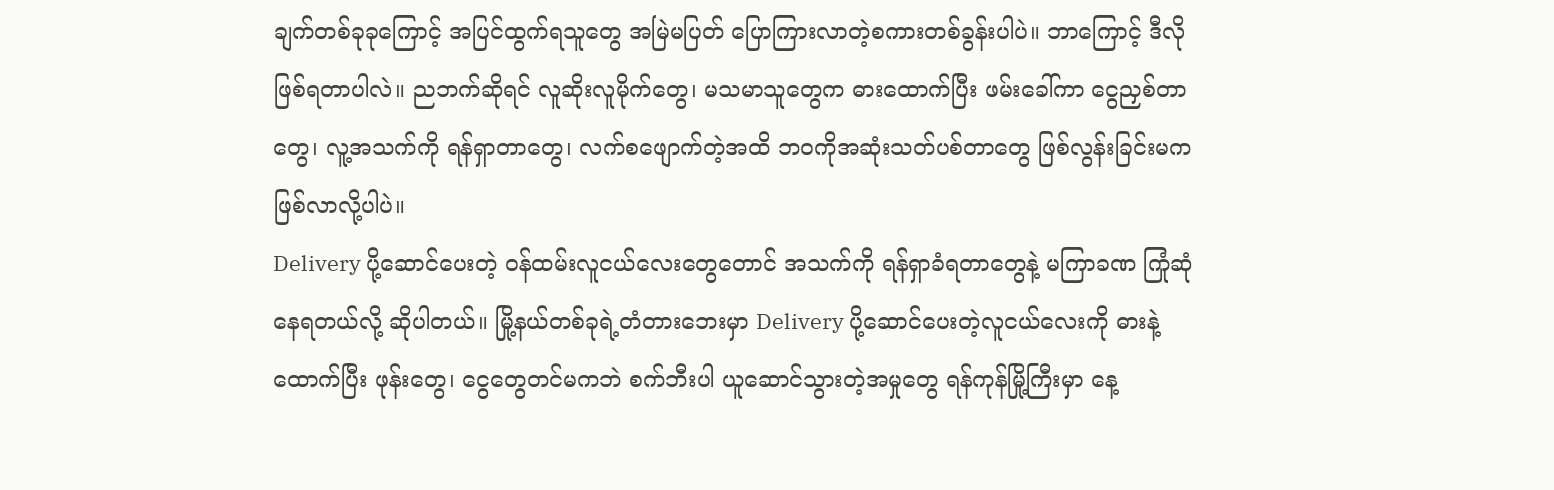ချက်တစ်ခုခုကြောင့် အပြင်ထွက်ရသူတွေ အမြဲမပြတ် ပြောကြားလာတဲ့စကားတစ်ခွန်းပါပဲ။ ဘာကြောင့် ဒီလိုဖြစ်ရတာပါလဲ။ ညဘက်ဆိုရင် လူဆိုးလူမိုက်တွေ၊ မသမာသူတွေက ဓားထောက်ပြီး ဖမ်းခေါ်ကာ ငွေညှစ်တာတွေ၊ လူ့အသက်ကို ရန်ရှာတာတွေ၊ လက်စဖျောက်တဲ့အထိ ဘဝကိုအဆုံးသတ်ပစ်တာတွေ ဖြစ်လွန်းခြင်းမက ဖြစ်လာလို့ပါပဲ။
Delivery ပို့ဆောင်ပေးတဲ့ ဝန်ထမ်းလူငယ်လေးတွေတောင် အသက်ကို ရန်ရှာခံရတာတွေနဲ့ မကြာခဏ ကြုံဆုံနေရတယ်လို့ ဆိုပါတယ်။ မြို့နယ်တစ်ခုရဲ့တံတားဘေးမှာ Delivery ပို့ဆောင်ပေးတဲ့လူငယ်လေးကို ဓားနဲ့ထောက်ပြီး ဖုန်းတွေ၊ ငွေတွေတင်မကဘဲ စက်ဘီးပါ ယူဆောင်သွားတဲ့အမှုတွေ ရန်ကုန်မြို့ကြီးမှာ နေ့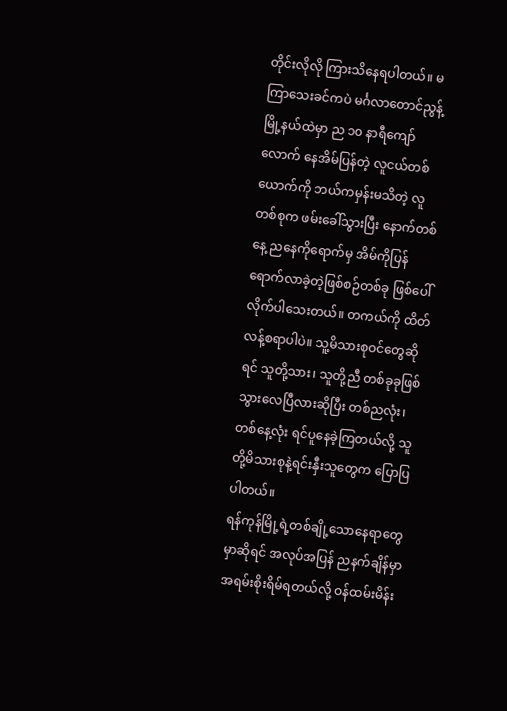တိုင်းလိုလို ကြားသိနေရပါတယ်။ မကြာသေးခင်ကပဲ မင်္ဂလာတောင်ညွန့်မြို့နယ်ထဲမှာ ည ၁၀ နာရီကျော်လောက် နေအိမ်ပြန်တဲ့ လူငယ်တစ်ယောက်ကို ဘယ်ကမှန်းမသိတဲ့ လူတစ်စုက ဖမ်းခေါ်သွားပြီး နောက်တစ်နေ့ ညနေကိုရောက်မှ အိမ်ကိုပြန်ရောက်လာခဲ့တဲ့ဖြစ်စဉ်တစ်ခု ဖြစ်ပေါ်လိုက်ပါသေးတယ်။ တကယ်ကို ထိတ်လန့်စရာပါပဲ။ သူ့မိသားစုဝင်တွေဆိုရင် သူတို့သား၊ သူတို့ညီ တစ်ခုခုဖြစ်သွားလေပြီလားဆိုပြီး တစ်ညလုံး၊ တစ်နေ့လုံး ရင်ပူနေခဲ့ကြတယ်လို့ သူတို့မိသားစုနဲ့ရင်းနှီးသူတွေက ပြောပြပါတယ်။
ရန်ကုန်မြို့ရဲ့တစ်ချို့သောနေရာတွေမှာဆိုရင် အလုပ်အပြန် ညနက်ချိန်မှာ အရမ်းစိုးရိမ်ရတယ်လို့ ဝန်ထမ်းမိန်း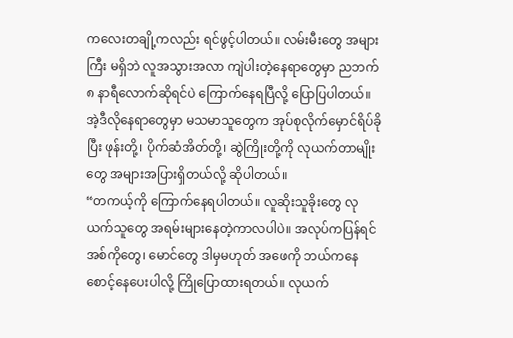ကလေးတချို့ကလည်း ရင်ဖွင့်ပါတယ်။ လမ်းမီးတွေ အများကြီး မရှိဘဲ လူအသွားအလာ ကျဲပါးတဲ့နေရာတွေမှာ ညဘက် ၈ နာရီလောက်ဆိုရင်ပဲ ကြောက်နေရပြီလို့ ပြောပြပါတယ်။ အဲ့ဒီလိုနေရာတွေမှာ မသမာသူတွေက အုပ်စုလိုက်မှောင်ရိပ်ခိုပြီး ဖုန်းတို့၊ ပိုက်ဆံအိတ်တို့၊ ဆွဲကြိုးတို့ကို လုယက်တာမျိုးတွေ အများအပြားရှိတယ်လို့ ဆိုပါတယ်။
“တကယ့်ကို ကြောက်နေရပါတယ်။ လူဆိုးသူခိုးတွေ လုယက်သူတွေ အရမ်းများနေတဲ့ကာလပါပဲ။ အလုပ်ကပြန်ရင် အစ်ကိုတွေ၊ မောင်တွေ ဒါမှမဟုတ် အဖေကို ဘယ်ကနေ စောင့်နေပေးပါလို့ ကြိုပြောထားရတယ်။ လုယက်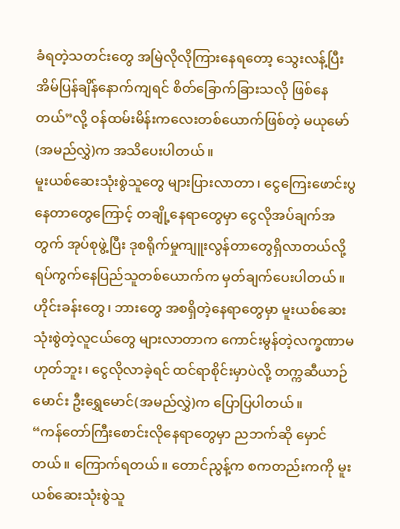ခံရတဲ့သတင်းတွေ အမြဲလိုလိုကြားနေရတော့ သွေးလန့်ပြီး အိမ်ပြန်ချိန်နောက်ကျရင် စိတ်ခြောက်ခြားသလို ဖြစ်နေတယ်”လို့ ဝန်ထမ်းမိန်းကလေးတစ်ယောက်ဖြစ်တဲ့ မယုမော်(အမည်လွှဲ)က အသိပေးပါတယ်။
မူးယစ်ဆေးသုံးစွဲသူတွေ များပြားလာတာ၊ ငွေကြေးဖောင်းပွနေတာတွေကြောင့် တချို့နေရာတွေမှာ ငွေလိုအပ်ချက်အတွက် အုပ်စုဖွဲ့ပြီး ဒုစရိုက်မှုကျူးလွန်တာတွေရှိလာတယ်လို့ ရပ်ကွက်နေပြည်သူတစ်ယောက်က မှတ်ချက်ပေးပါတယ်။ ဟိုင်းခန်းတွေ၊ ဘားတွေ အစရှိတဲ့နေရာတွေမှာ မူးယစ်ဆေးသုံးစွဲတဲ့လူငယ်တွေ များလာတာက ကောင်းမွန်တဲ့လက္ခဏာမဟုတ်ဘူး၊ ငွေလိုလာခဲ့ရင် ထင်ရာစိုင်းမှာပဲလို့ တက္ကဆီယာဉ်မောင်း ဦးရွှေမောင်(အမည်လွှဲ)က ပြောပြပါတယ်။
“ကန်တော်ကြီးစောင်းလိုနေရာတွေမှာ ညဘက်ဆို မှောင်တယ်။ ကြောက်ရတယ်။ တောင်ညွန့်က စကတည်းကကို မူးယစ်ဆေးသုံးစွဲသူ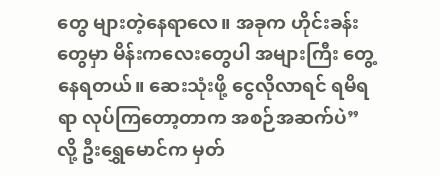တွေ များတဲ့နေရာလေ။ အခုက ဟိုင်းခန်းတွေမှာ မိန်းကလေးတွေပါ အများကြီး တွေ့နေရတယ်။ ဆေးသုံးဖို့ ငွေလိုလာရင် ရမိရရာ လုပ်ကြတော့တာက အစဉ်အဆက်ပဲ”လို့ ဦးရွှေမောင်က မှတ်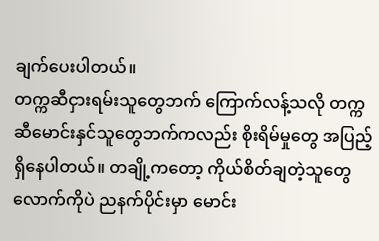ချက်ပေးပါတယ်။
တက္ကဆီငှားရမ်းသူတွေဘက် ကြောက်လန့်သလို တက္ကဆီမောင်းနှင်သူတွေဘက်ကလည်း စိုးရိမ်မှုတွေ အပြည့်ရှိနေပါတယ်။ တချို့ကတော့ ကိုယ်စိတ်ချတဲ့သူတွေလောက်ကိုပဲ ညနက်ပိုင်းမှာ မောင်း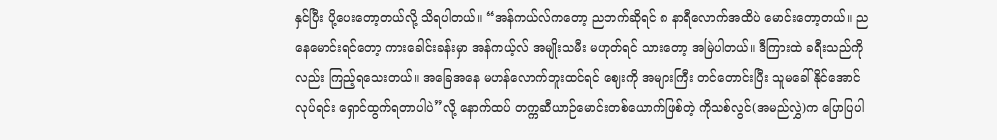နှင်ပြီး ပို့ပေးတော့တယ်လို့ သိရပါတယ်။ “အန်ကယ်လ်ကတော့ ညဘက်ဆိုရင် ၈ နာရီလောက်အထိပဲ မောင်းတော့တယ်။ ညနေမောင်းရင်တော့ ကားခေါင်းခန်းမှာ အန်ကယ့်လ် အမျိုးသမီး မဟုတ်ရင် သားတော့ အမြဲပါတယ်။ ဒီကြားထဲ ခရီးသည်ကိုလည်း ကြည့်ရသေးတယ်။ အခြေအနေ မဟန်လောက်ဘူးထင်ရင် ဈေးကို အများကြီး တင်တောင်းပြီး သူမခေါ်နိုင်အောင် လုပ်ရင်း ရှောင်ထွက်ရတာပါပဲ”လို့ နောက်ထပ် တက္ကဆီယာဉ်မောင်းတစ်ယောက်ဖြစ်တဲ့ ကိုသစ်လွင်(အမည်လွှဲ)က ပြောပြပါ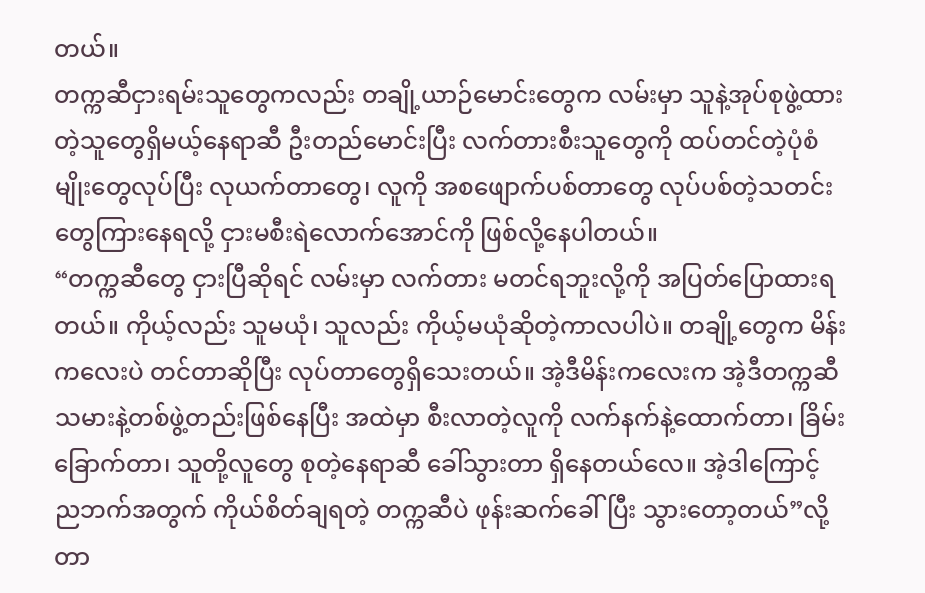တယ်။
တက္ကဆီငှားရမ်းသူတွေကလည်း တချို့ယာဉ်မောင်းတွေက လမ်းမှာ သူနဲ့အုပ်စုဖွဲ့ထားတဲ့သူတွေရှိမယ့်နေရာဆီ ဦးတည်မောင်းပြီး လက်တားစီးသူတွေကို ထပ်တင်တဲ့ပုံစံမျိုးတွေလုပ်ပြီး လုယက်တာတွေ၊ လူကို အစဖျောက်ပစ်တာတွေ လုပ်ပစ်တဲ့သတင်းတွေကြားနေရလို့ ငှားမစီးရဲလောက်အောင်ကို ဖြစ်လို့နေပါတယ်။
“တက္ကဆီတွေ ငှားပြီဆိုရင် လမ်းမှာ လက်တား မတင်ရဘူးလို့ကို အပြတ်ပြောထားရတယ်။ ကိုယ့်လည်း သူမယုံ၊ သူလည်း ကိုယ့်မယုံဆိုတဲ့ကာလပါပဲ။ တချို့တွေက မိန်းကလေးပဲ တင်တာဆိုပြီး လုပ်တာတွေရှိသေးတယ်။ အဲ့ဒီမိန်းကလေးက အဲ့ဒီတက္ကဆီသမားနဲ့တစ်ဖွဲ့တည်းဖြစ်နေပြီး အထဲမှာ စီးလာတဲ့လူကို လက်နက်နဲ့ထောက်တာ၊ ခြိမ်းခြောက်တာ၊ သူတို့လူတွေ စုတဲ့နေရာဆီ ခေါ်သွားတာ ရှိနေတယ်လေ။ အဲ့ဒါကြောင့် ညဘက်အတွက် ကိုယ်စိတ်ချရတဲ့ တက္ကဆီပဲ ဖုန်းဆက်ခေါ်ပြီး သွားတော့တယ်”လို့ တာ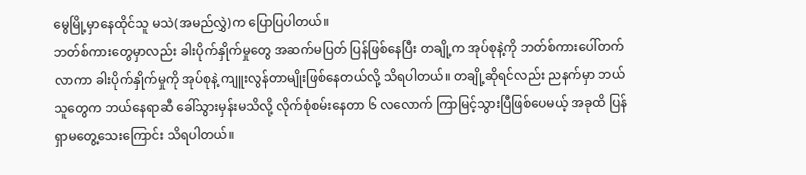မွေမြို့မှာနေထိုင်သူ မသဲ(အမည်လွှဲ)က ပြောပြပါတယ်။
ဘတ်စ်ကားတွေမှာလည်း ခါးပိုက်နှိုက်မှုတွေ အဆက်မပြတ် ပြန်ဖြစ်နေပြီး တချို့က အုပ်စုနဲ့ကို ဘတ်စ်ကားပေါ်တက်လာကာ ခါးပိုက်နှိုက်မှုကို အုပ်စုနဲ့ ကျူးလွန်တာမျိုးဖြစ်နေတယ်လို့ သိရပါတယ်။ တချို့ဆိုရင်လည်း ညနက်မှာ ဘယ်သူတွေက ဘယ်နေရာဆီ ခေါ်သွားမှန်းမသိလို့ လိုက်စုံစမ်းနေတာ ၆ လလောက် ကြာမြင့်သွားပြီဖြစ်ပေမယ့် အခုထိ ပြန်ရှာမတွေ့သေးကြောင်း သိရပါတယ်။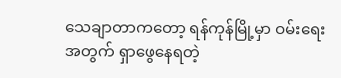သေချာတာကတော့ ရန်ကုန်မြို့မှာ ဝမ်းရေးအတွက် ရှာဖွေနေရတဲ့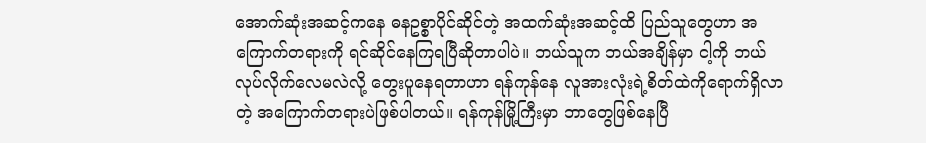အောက်ဆုံးအဆင့်ကနေ ဓနဥစ္စာပိုင်ဆိုင်တဲ့ အထက်ဆုံးအဆင့်ထိ ပြည်သူတွေဟာ အကြောက်တရားကို ရင်ဆိုင်နေကြရပြီဆိုတာပါပဲ။ ဘယ်သူက ဘယ်အချိန်မှာ ငါ့ကို ဘယ်လုပ်လိုက်လေမလဲလို့ တွေးပူနေရတာဟာ ရန်ကုန်နေ လူအားလုံးရဲ့စိတ်ထဲကိုရောက်ရှိလာတဲ့ အကြောက်တရားပဲဖြစ်ပါတယ်။ ရန်ကုန်မြို့ကြီးမှာ ဘာတွေဖြစ်နေပြီ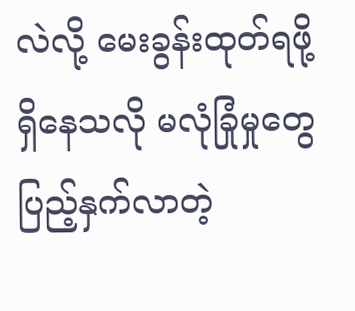လဲလို့ မေးခွန်းထုတ်ရဖို့ ရှိနေသလို မလုံခြုံမှုတွေ ပြည့်နှက်လာတဲ့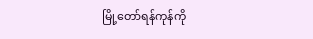မြို့တော်ရန်ကုန်ကို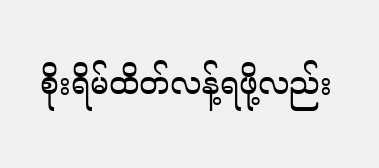စိုးရိမ်ထိတ်လန့်ရဖို့လည်း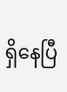ရှိနေပြီ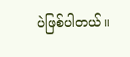ပဲဖြစ်ပါတယ်။